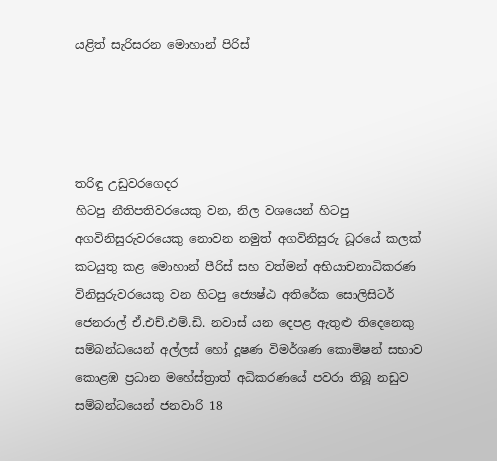යළිත් සැරිසරන මොහාන් පිරිස්




තරිඳු උඩුවරගෙදර
හිටපු නීතිපතිවරයෙකු වන, නිල වශයෙන් හිටපු අගවිනිසුරුවරයෙකු නොවන නමුත් අගවිනිසුරු ධූරයේ කලක් කටයුතු කළ මොහාන් පීරිස් සහ වත්මන් අභියාචනාධිකරණ විනිසුරුවරයෙකු වන හිටපු ජ්‍යෙෂ්ඨ අතිරේක සොලිසිටර් ජෙනරාල් ඒ.එච්.එම්.ඩි. නවාස් යන දෙපළ ඇතුළු තිදෙනෙකු සම්බන්ධයෙන් අල්ලස් හෝ දූෂණ විමර්ශණ කොමිෂන් සභාව කොළඹ ප්‍රධාන මහේස්ත්‍රාත් අධිකරණයේ පවරා තිබූ නඩුව සම්බන්ධයෙන් ජනවාරි 18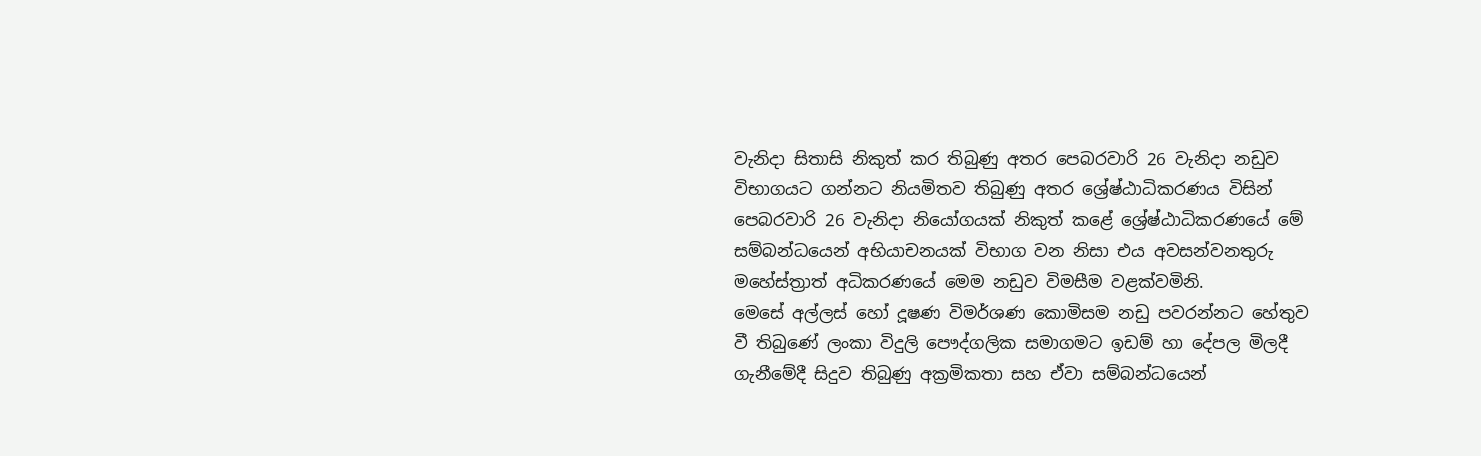වැනිදා සිතාසි නිකුත් කර තිබුණු අතර පෙබරවාරි 26 වැනිදා නඩුව විභාගයට ගන්නට නියමිතව තිබුණු අතර ශ්‍රේෂ්ඨාධිකරණය විසින් පෙබරවාරි 26 වැනිදා නියෝගයක් නිකුත් කළේ ශ්‍රේෂ්ඨාධිකරණයේ මේ සම්බන්ධයෙන් අභියාචනයක් විභාග වන නිසා එය අවසන්වනතුරු මහේස්ත්‍රාත් අධිකරණයේ මෙම නඩුව විමසීම වළක්වමිනි.
මෙසේ අල්ලස් හෝ දූෂණ විමර්ශණ කොමිසම නඩු පවරන්නට හේතුව වී තිබුණේ ලංකා විදුලි පෞද්ගලික සමාගමට ඉඩම් හා දේපල මිලදී ගැනීමේදී සිදුව තිබුණු අක්‍රමිකතා සහ ඒවා සම්බන්ධයෙන්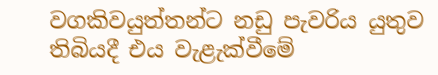වගකිවයුත්තන්ට නඩු පැවරිය යුතුව තිබියදී එය වැළැක්වීමේ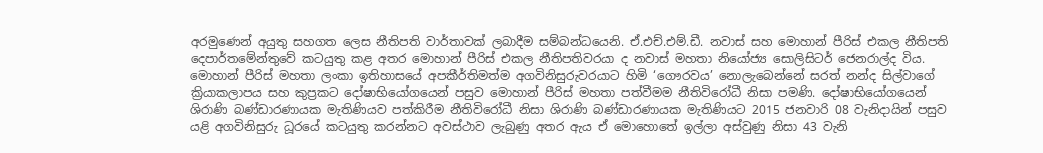අරමුණෙන් අයුතු සහගත ලෙස නීතිපති වාර්තාවක් ලබාදීම සම්බන්ධයෙනි. ඒ.එච්.එම්.ඩී. නවාස් සහ මොහාන් පීරිස් එකල නීතිපති දෙපාර්තමේන්තුවේ කටයුතු කළ අතර මොහාන් පීරිස් එකල නීතිපතිවරයා ද නවාස් මහතා නියෝජ්‍ය සොලිසිටර් ජෙනරාල්ද විය.
මොහාන් පීරිස් මහතා ලංකා ඉතිහාසයේ අපකීර්තිමත්ම අගවිනිසුරුවරයාට හිමි ‘ගෞරවය’ නොලැබෙන්නේ සරත් නන්ද සිල්වාගේ ක්‍රියාකලාපය සහ කුප්‍රකට දෝෂාභියෝගයෙන් පසුව මොහාන් පීරිස් මහතා පත්වීමම නීතිවිරෝධී නිසා පමණි. දෝෂාභියෝගයෙන් ශිරාණි බණ්ඩාරණායක මැතිණියව පත්කිරීම නීතිවිරෝධී නිසා ශිරාණි බණ්ඩාරණායක මැතිණියට 2015 ජනවාරි 08 වැනිදායින් පසුව යළි අගවිනිසුරු ධූරයේ කටයුතු කරන්නට අවස්ථාව ලැබුණු අතර ඇය ඒ මොහොතේ ඉල්ලා අස්වුණු නිසා 43 වැනි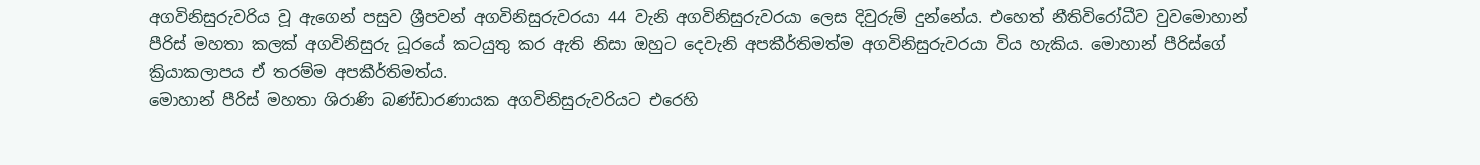අගවිනිසුරුවරිය වූ ඇගෙන් පසුව ශ්‍රීපවන් අගවිනිසුරුවරයා 44 වැනි අගවිනිසුරුවරයා ලෙස දිවුරුම් දුන්නේය. එහෙත් නීතිවිරෝධීව වුවමොහාන් පීරිස් මහතා කලක් අගවිනිසුරු ධූරයේ කටයුතු කර ඇති නිසා ඔහුට දෙවැනි අපකීර්තිමත්ම අගවිනිසුරුවරයා විය හැකිය. මොහාන් පීරිස්ගේ ක්‍රියාකලාපය ඒ තරම්ම අපකීර්තිමත්ය.
මොහාන් පීරිස් මහතා ශිරාණි බණ්ඩාරණායක අගවිනිසුරුවරියට එරෙහි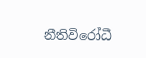නීතිවිරෝධී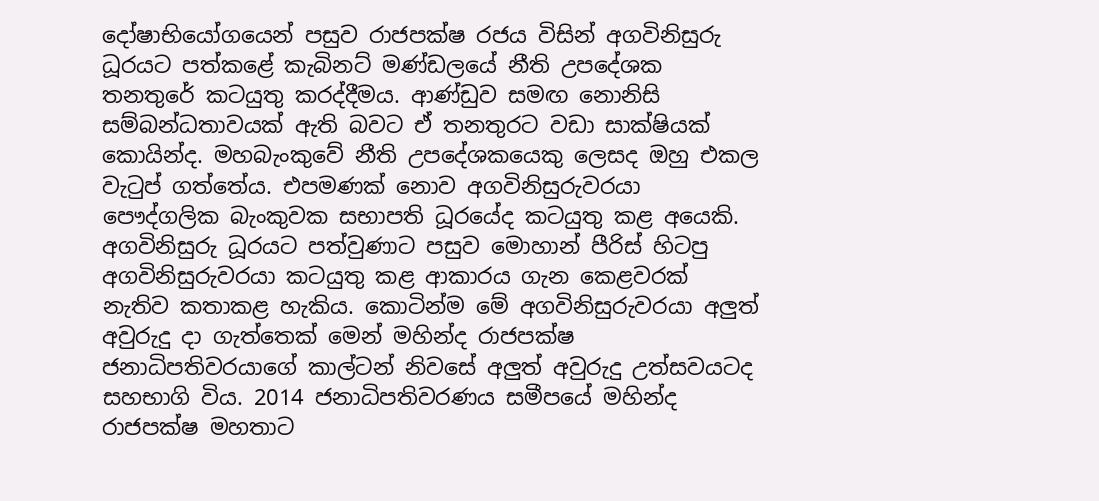දෝෂාභියෝගයෙන් පසුව රාජපක්ෂ රජය විසින් අගවිනිසුරු ධූරයට පත්කළේ කැබිනට් මණ්ඩලයේ නීති උපදේශක තනතුරේ කටයුතු කරද්දීමය. ආණ්ඩුව සමඟ නොනිසි සම්බන්ධතාවයක් ඇති බවට ඒ තනතුරට වඩා සාක්ෂියක් කොයින්ද. මහබැංකුවේ නීති උපදේශකයෙකු ලෙසද ඔහු එකල වැටුප් ගත්තේය. එපමණක් නොව අගවිනිසුරුවරයා පෞද්ගලික බැංකුවක සභාපති ධූරයේද කටයුතු කළ අයෙකි.
අගවිනිසුරු ධූරයට පත්වුණාට පසුව මොහාන් පීරිස් හිටපු අගවිනිසුරුවරයා කටයුතු කළ ආකාරය ගැන කෙළවරක් නැතිව කතාකළ හැකිය. කොටින්ම මේ අගවිනිසුරුවරයා අලුත් අවුරුදු දා ගැත්තෙක් මෙන් මහින්ද රාජපක්ෂ ජනාධිපතිවරයාගේ කාල්ටන් නිවසේ අලුත් අවුරුදු උත්සවයටද සහභාගි විය. 2014 ජනාධිපතිවරණය සමීපයේ මහින්ද රාජපක්ෂ මහතාට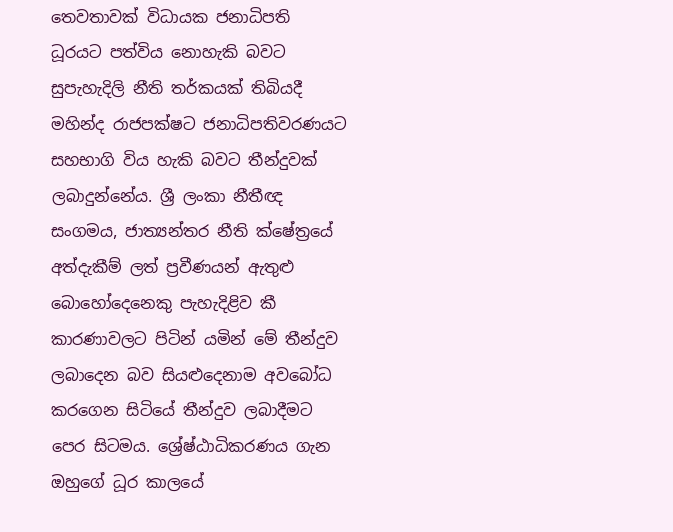තෙවතාවක් විධායක ජනාධිපති ධූරයට පත්විය නොහැකි බවට සුපැහැදිලි නීති තර්කයක් තිබියදී මහින්ද රාජපක්ෂට ජනාධිපතිවරණයට සහභාගි විය හැකි බවට තීන්දුවක් ලබාදුන්නේය. ශ්‍රී ලංකා නීතීඥ සංගමය, ජාත්‍යන්තර නීති ක්ෂේත්‍රයේ අත්දැකීම් ලත් ප්‍රවීණයන් ඇතුළු බොහෝදෙනෙකු පැහැදිළිව කී කාරණාවලට පිටින් යමින් මේ තීන්දුව ලබාදෙන බව සියළුදෙනාම අවබෝධ කරගෙන සිටියේ තීන්දුව ලබාදීමට පෙර සිටමය. ශ්‍රේෂ්ඨාධිකරණය ගැන ඔහුගේ ධූර කාලයේ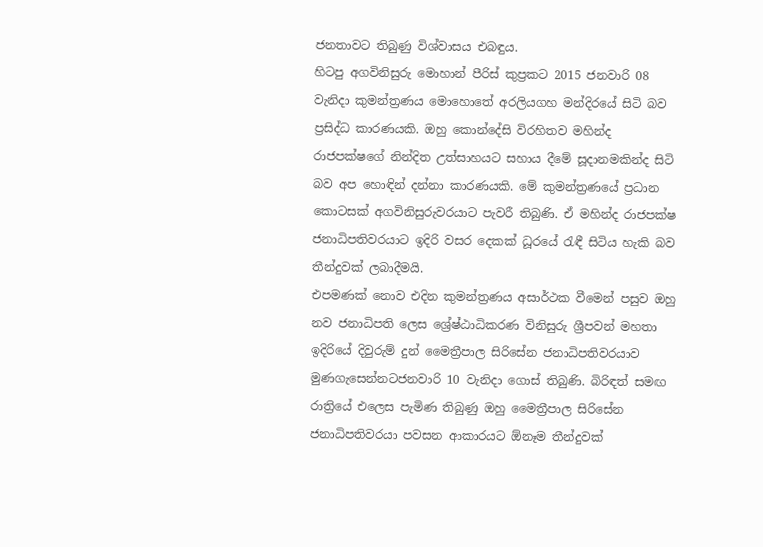ජනතාවට තිබුණු විශ්වාසය එබඳුය.
හිටපු අගවිනිසුරු මොහාන් පීරිස් කුප්‍රකට 2015 ජනවාරි 08 වැනිදා කුමන්ත්‍රණය මොහොතේ අරලියගහ මන්දිරයේ සිටි බව ප්‍රසිද්ධ කාරණයකි. ඔහු කොන්දේසි විරහිතව මහින්ද රාජපක්ෂගේ නින්දිත උත්සාහයට සහාය දීමේ සූදානමකින්ද සිටි බව අප හොඳින් දන්නා කාරණයකි. මේ කුමන්ත්‍රණයේ ප්‍රධාන කොටසක් අගවිනිසුරුවරයාට පැවරී තිබුණි. ඒ මහින්ද රාජපක්ෂ ජනාධිපතිවරයාට ඉදිරි වසර දෙකක් ධූරයේ රැඳී සිටිය හැකි බව තීන්දුවක් ලබාදීමයි.
එපමණක් නොව එදින කුමන්ත්‍රණය අසාර්ථක වීමෙන් පසුව ඔහු නව ජනාධිපති ලෙස ශ්‍රේෂ්ඨාධිකරණ විනිසුරු ශ්‍රීපවන් මහතා ඉදිරියේ දිවුරුම් දුන් මෛත්‍රීපාල සිරිසේන ජනාධිපතිවරයාව මුණගැසෙන්නටජනවාරි 10 වැනිදා ගොස් තිබුණි. බිරිඳත් සමඟ රාත්‍රියේ එලෙස පැමිණ තිබුණු ඔහු මෛත්‍රීපාල සිරිසේන ජනාධිපතිවරයා පවසන ආකාරයට ඕනෑම තීන්දුවක්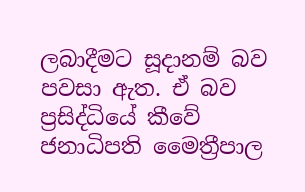ලබාදීමට සූදානම් බව පවසා ඇත. ඒ බව ප්‍රසිද්ධියේ කීවේ ජනාධිපති මෛත්‍රීපාල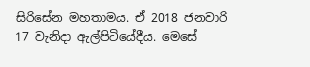සිරිසේන මහතාමය. ඒ 2018 ජනවාරි 17 වැනිදා ඇල්පිටියේදීය. මෙසේ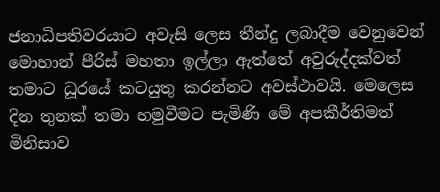ජනාධිපතිවරයාට අවැසි ලෙස තීන්දු ලබාදීම වෙනුවෙන් මොහාන් පීරිස් මහතා ඉල්ලා ඇත්තේ අවුරුද්දක්වත් තමාට ධූරයේ කටයුතු කරන්නට අවස්ථාවයි. මෙලෙස දින තුනක් තමා හමුවීමට පැමිණි මේ අපකීර්තිමත් මිනිසාව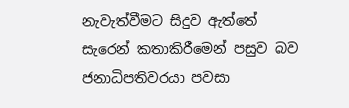නැවැත්වීමට සිදුව ඇත්තේ සැරෙන් කතාකිරීමෙන් පසුව බව ජනාධිපතිවරයා පවසා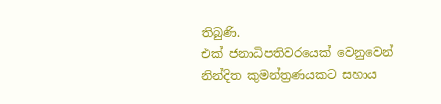තිබුණි.
එක් ජනාධිපතිවරයෙක් වෙනුවෙන් නින්දිත කුමන්ත්‍රණයකට සහාය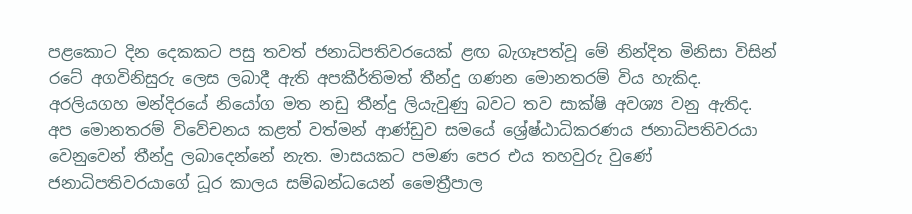පළකොට දින දෙකකට පසු තවත් ජනාධිපතිවරයෙක් ළඟ බැගෑපත්වූ මේ නින්දිත මිනිසා විසින් රටේ අගවිනිසුරු ලෙස ලබාදී ඇති අපකීර්තිමත් තීන්දු ගණන මොනතරම් විය හැකිද.  අරලියගහ මන්දිරයේ නියෝග මත නඩු තීන්දු ලියැවුණු බවට තව සාක්ෂි අවශ්‍ය වනු ඇතිද.
අප මොනතරම් විවේචනය කළත් වත්මන් ආණ්ඩුව සමයේ ශ්‍රේෂ්ඨාධිකරණය ජනාධිපතිවරයා වෙනුවෙන් තීන්දු ලබාදෙන්නේ නැත. මාසයකට පමණ පෙර එය තහවුරු වුණේ ජනාධිපතිවරයාගේ ධූර කාලය සම්බන්ධයෙන් මෛත්‍රීපාල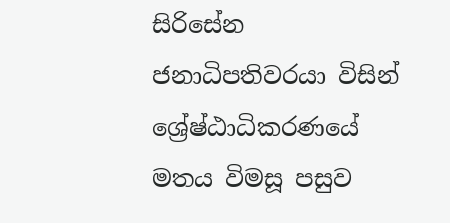සිරිසේන ජනාධිපතිවරයා විසින් ශ්‍රේෂ්ඨාධිකරණයේ මතය විමසූ පසුව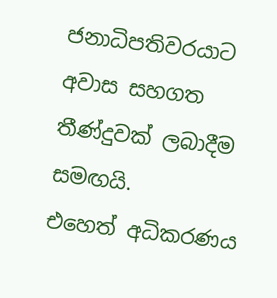ජනාධිපතිවරයාට අවාස සහගත තීණ්දුවක් ලබාදීම සමඟයි.
එහෙත් අධිකරණය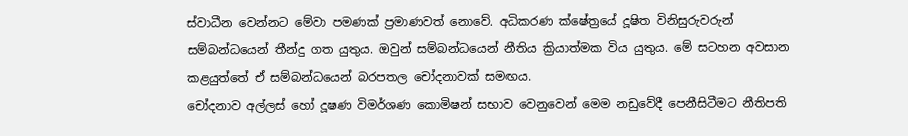ස්වාධීන වෙන්නට මේවා පමණක් ප්‍රමාණවත් නොවේ. අධිකරණ ක්ෂේත්‍රයේ දූෂිත විනිසුරුවරුන් සම්බන්ධයෙන් තීන්දු ගත යුතුය. ඔවුන් සම්බන්ධයෙන් නීතිය ක්‍රියාත්මක විය යුතුය. මේ සටහන අවසාන කළයුත්තේ ඒ සම්බන්ධයෙන් බරපතල චෝදනාවක් සමඟය.
චෝදනාව අල්ලස් හෝ දූෂණ විමර්ශණ කොමිෂන් සභාව වෙනුවෙන් මෙම නඩුවේදී පෙනීසිටීමට නීතිපති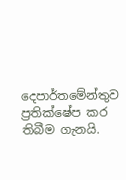දෙපාර්තමේන්තුව ප්‍රතික්ෂේප කර තිබීම ගැනයි.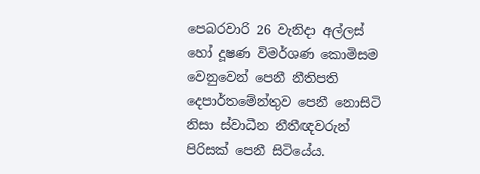පෙබරවාරි 26 වැනිදා අල්ලස් හෝ දූෂණ විමර්ශණ කොමිසම වෙනුවෙන් පෙනී නීතිපති දෙපාර්තමේන්තුව පෙනී නොසිටි නිසා ස්වාධීන නීතීඥවරුන් පිරිසක් පෙනී සිටියේය.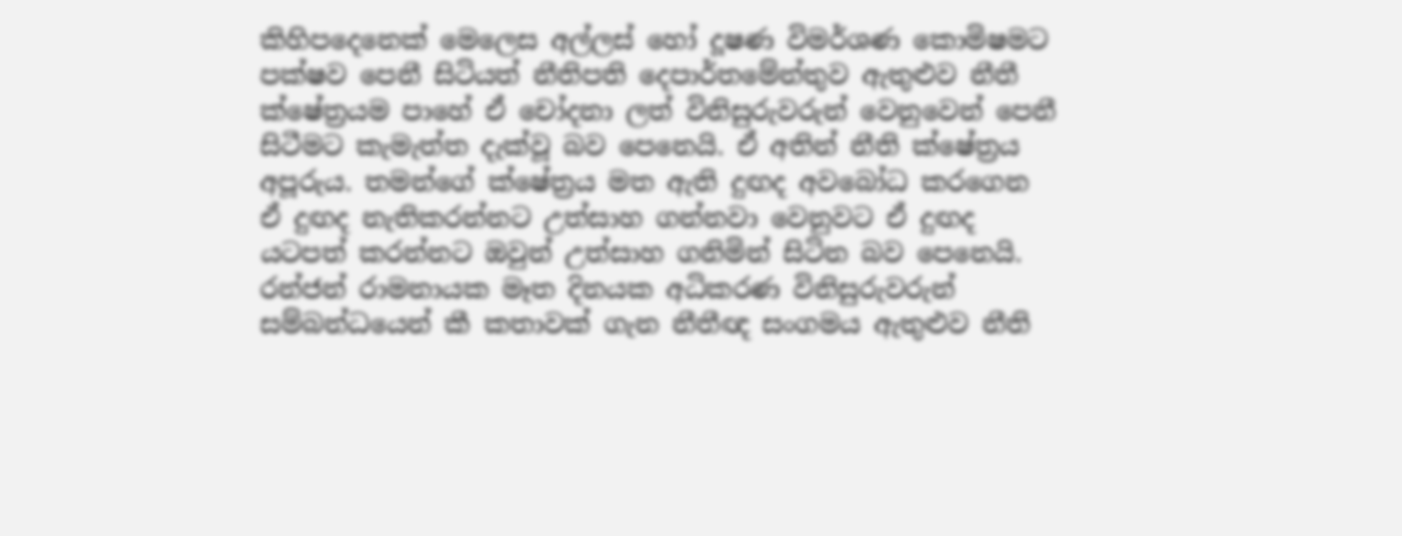කිහිපදෙනෙක් මෙලෙස අල්ලස් හෝ දූෂණ විමර්ශණ කොමිෂමට පක්ෂව පෙනී සිටියත් නීතිපති දෙපාර්තමේන්තුව ඇතුළුව නීතී ක්ෂේත්‍රයම පාහේ ඒ චෝදනා ලත් විනිසුරුවරුන් වෙනුවෙන් පෙනී සිටීමට කැමැත්ත දැක්වූ බව පෙනෙයි. ඒ අතින් නීති ක්ෂේත්‍රය අපූරුය. තමන්ගේ ක්ෂේත්‍රය මත ඇති දුඟද අවබෝධ කරගෙන ඒ දුඟද නැතිකරන්නට උත්සාහ ගන්නවා වෙනුවට ඒ දුඟද යටපත් කරන්නට ඔවුන් උත්සාහ ගනිමින් සිටින බව පෙනෙයි. රන්ජන් රාමනායක මෑත දිනයක අධිකරණ විනිසුරුවරුන් සම්බන්ධයෙන් කී කතාවක් ගැන නීතීඥ සංගමය ඇතුළුව නීති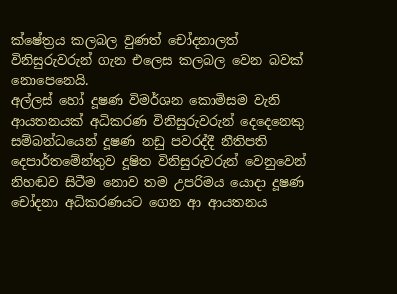ක්ෂේත්‍රය කලබල වුණත් චෝදනාලත් විනිසුරුවරුන් ගැන එලෙස කලබල වෙන බවක් නොපෙනෙයි.
අල්ලස් හෝ දූෂණ විමර්ශන කොමිසම වැනි ආයතනයක් අධිකරණ විනිසුරුවරුන් දෙදෙනෙකු සම්බන්ධයෙන් දූෂණ නඩු පවරද්දී නීතිපති දෙපාර්තමේන්තුව දූෂිත විනිසුරුවරුන් වෙනුවෙන් නිහඬව සිටීම නොව තම උපරිමය යොදා දූෂණ චෝදනා අධිකරණයට ගෙන ආ ආයතනය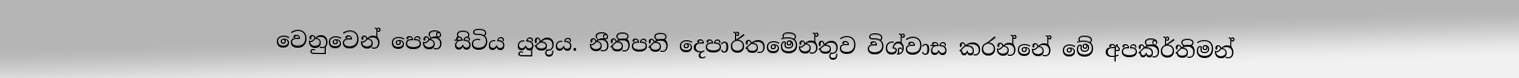වෙනුවෙන් පෙනී සිටිය යුතුය. නීතිපති දෙපාර්තමේන්තුව විශ්වාස කරන්නේ මේ අපකීර්තිමන්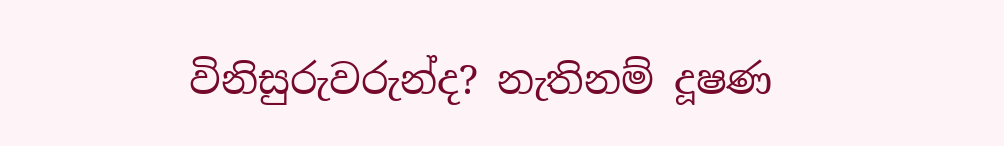විනිසුරුවරුන්ද? නැතිනම් දූෂණ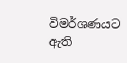විමර්ශණයට ඇති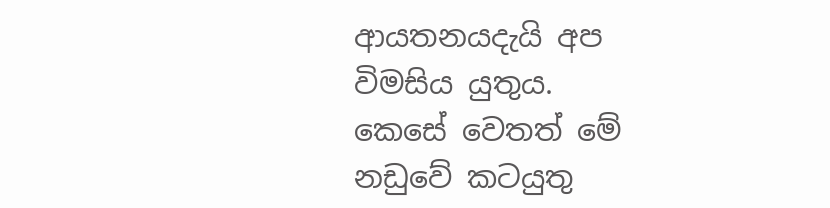ආයතනයදැයි අප විමසිය යුතුය.
කෙසේ වෙතත් මේ නඩුවේ කටයුතු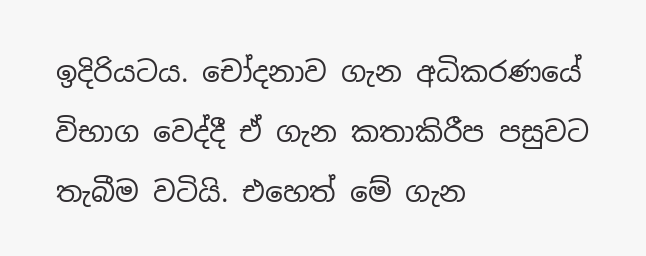ඉදිරියටය. චෝදනාව ගැන අධිකරණයේ විභාග වෙද්දී ඒ ගැන කතාකිරීප පසුවට තැබීම වටියි. එහෙත් මේ ගැන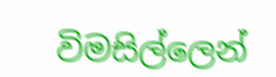විමසිල්ලෙන්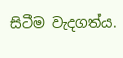සිටීම වැදගත්ය.